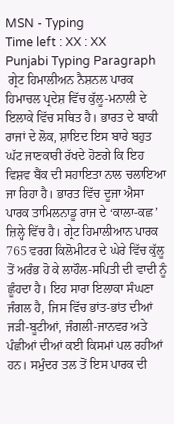MSN - Typing
Time left : XX : XX
Punjabi Typing Paragraph
 ਗ੍ਰੇਟ ਹਿਮਾਲੀਅਨ ਨੈਸ਼ਨਲ ਪਾਰਕ ਹਿਮਾਚਲ ਪ੍ਰਦੇਸ਼ ਵਿੱਚ ਕੁੱਲੂ-ਮਨਾਲੀ ਦੇ ਇਲਾਕੇ ਵਿੱਚ ਸਥਿਤ ਹੈ। ਭਾਰਤ ਦੇ ਬਾਕੀ ਰਾਜਾਂ ਦੇ ਲੋਕ, ਸ਼ਾਇਦ ਇਸ ਬਾਰੇ ਬਹੁਤ ਘੱਟ ਜਾਣਕਾਰੀ ਰੱਖਦੇ ਹੋਣਗੇ ਕਿ ਇਹ ਵਿਸ਼ਵ ਬੈਂਕ ਦੀ ਸਹਾਇਤਾ ਨਾਲ ਚਲਾਇਆ ਜਾ ਰਿਹਾ ਹੈ। ਭਾਰਤ ਵਿੱਚ ਦੂਜਾ ਐਸਾ ਪਾਰਕ ਤਾਮਿਲਨਾਡੂ ਰਾਜ ਦੇ ‘ਕਾਲਾ-ਕਛ’ ਜ਼ਿਲ੍ਹੇ ਵਿੱਚ ਹੈ। ਗ੍ਰੇਟ ਹਿਮਾਲੀਆਨ ਪਾਰਕ 765 ਵਰਗ ਕਿਲੋਮੀਟਰ ਦੇ ਘੇਰੇ ਵਿੱਚ ਕੁੱਲੂ ਤੋਂ ਅਰੰਭ ਹੋ ਕੇ ਲਾਹੌਲ-ਸਪਿਤੀ ਦੀ ਵਾਦੀ ਨੂੰ ਛੂੰਹਦਾ ਹੈ। ਇਹ ਸਾਰਾ ਇਲਾਕਾ ਸੰਘਣਾ ਜੰਗਲ ਹੈ, ਜਿਸ ਵਿੱਚ ਭਾਂਤ-ਭਾਂਤ ਦੀਆਂ ਜੜੀ-ਬੂਟੀਆਂ, ਜੰਗਲੀ-ਜਾਨਵਰ ਅਤੇ ਪੰਛੀਆਂ ਦੀਆਂ ਕਈ ਕਿਸਮਾਂ ਪਲ ਰਹੀਆਂ ਹਨ। ਸਮੁੰਦਰ ਤਲ ਤੋਂ ਇਸ ਪਾਰਕ ਦੀ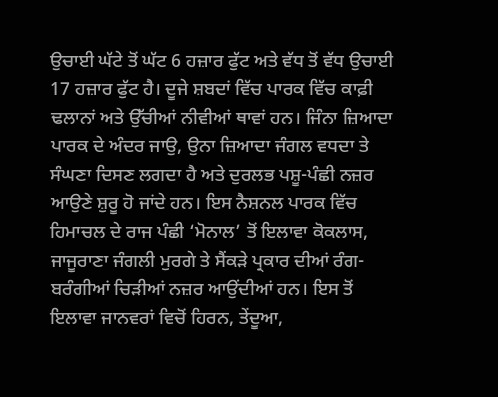ਉਚਾਈ ਘੱਟੇ ਤੋਂ ਘੱਟ 6 ਹਜ਼ਾਰ ਫੁੱਟ ਅਤੇ ਵੱਧ ਤੋਂ ਵੱਧ ਉਚਾਈ 17 ਹਜ਼ਾਰ ਫੁੱਟ ਹੈ। ਦੂਜੇ ਸ਼ਬਦਾਂ ਵਿੱਚ ਪਾਰਕ ਵਿੱਚ ਕਾਫ਼ੀ ਢਲਾਨਾਂ ਅਤੇ ਉੱਚੀਆਂ ਨੀਵੀਆਂ ਥਾਵਾਂ ਹਨ। ਜਿੰਨਾ ਜ਼ਿਆਦਾ ਪਾਰਕ ਦੇ ਅੰਦਰ ਜਾਉ, ਉਨਾ ਜ਼ਿਆਦਾ ਜੰਗਲ ਵਧਦਾ ਤੇ ਸੰਘਣਾ ਦਿਸਣ ਲਗਦਾ ਹੈ ਅਤੇ ਦੁਰਲਭ ਪਸ਼ੂ-ਪੰਛੀ ਨਜ਼ਰ ਆਉਣੇ ਸ਼ੁਰੂ ਹੋ ਜਾਂਦੇ ਹਨ। ਇਸ ਨੈਸ਼ਨਲ ਪਾਰਕ ਵਿੱਚ ਹਿਮਾਚਲ ਦੇ ਰਾਜ ਪੰਛੀ ‘ਮੋਨਾਲ’ ਤੋਂ ਇਲਾਵਾ ਕੋਕਲਾਸ, ਜਾਜੂਰਾਣਾ ਜੰਗਲੀ ਮੁਰਗੇ ਤੇ ਸੈਂਕੜੇ ਪ੍ਰਕਾਰ ਦੀਆਂ ਰੰਗ-ਬਰੰਗੀਆਂ ਚਿੜੀਆਂ ਨਜ਼ਰ ਆਉਂਦੀਆਂ ਹਨ। ਇਸ ਤੋਂ ਇਲਾਵਾ ਜਾਨਵਰਾਂ ਵਿਚੋਂ ਹਿਰਨ, ਤੇਂਦੂਆ,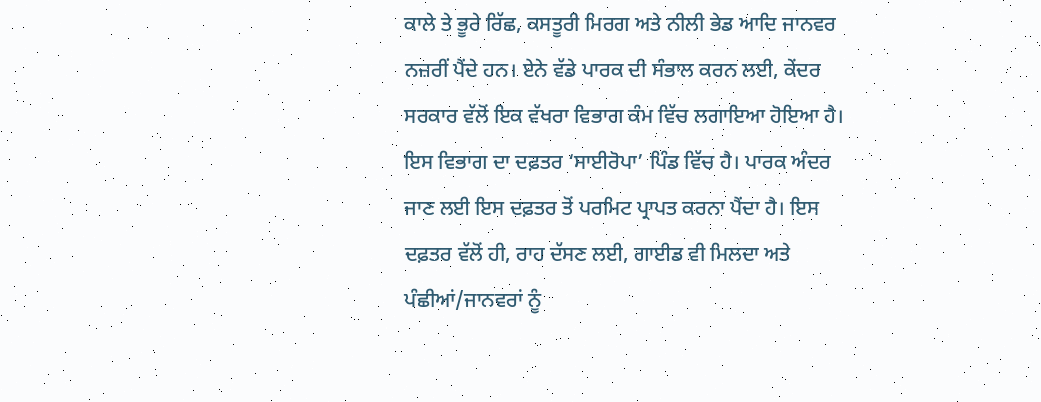ਕਾਲੇ ਤੇ ਭੂਰੇ ਰਿੱਛ, ਕਸਤੂਰੀ ਮਿਰਗ ਅਤੇ ਨੀਲੀ ਭੇਡ ਆਦਿ ਜਾਨਵਰ ਨਜ਼ਰੀਂ ਪੈਂਦੇ ਹਨ। ਏਨੇ ਵੱਡੇ ਪਾਰਕ ਦੀ ਸੰਭਾਲ ਕਰਨ ਲਈ, ਕੇਂਦਰ ਸਰਕਾਰ ਵੱਲੋਂ ਇਕ ਵੱਖਰਾ ਵਿਭਾਗ ਕੰਮ ਵਿੱਚ ਲਗਾਇਆ ਹੋਇਆ ਹੈ। ਇਸ ਵਿਭਾਗ ਦਾ ਦਫ਼ਤਰ ‘ਸਾਈਰੋਪਾ’ ਪਿੰਡ ਵਿੱਚ ਹੈ। ਪਾਰਕ ਅੰਦਰ ਜਾਣ ਲਈ ਇਸ ਦਫ਼ਤਰ ਤੋਂ ਪਰਮਿਟ ਪ੍ਰਾਪਤ ਕਰਨਾ ਪੈਂਦਾ ਹੈ। ਇਸ ਦਫ਼ਤਰ ਵੱਲੋਂ ਹੀ, ਰਾਹ ਦੱਸਣ ਲਈ, ਗਾਈਡ ਵੀ ਮਿਲਦਾ ਅਤੇ ਪੰਛੀਆਂ/ਜਾਨਵਰਾਂ ਨੂੰ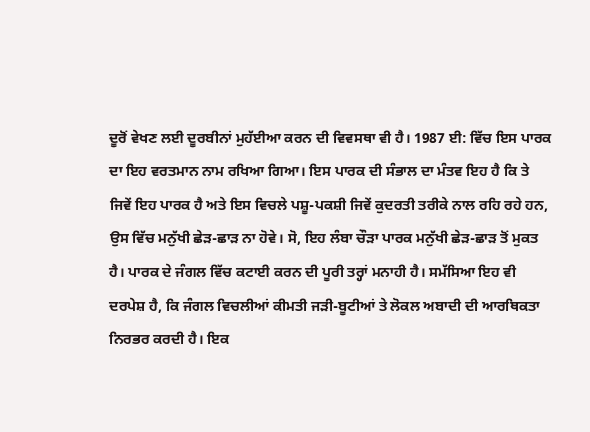ਦੂਰੋਂ ਵੇਖਣ ਲਈ ਦੂਰਬੀਨਾਂ ਮੁਹੱਈਆ ਕਰਨ ਦੀ ਵਿਵਸਥਾ ਵੀ ਹੈ। 1987 ਈ: ਵਿੱਚ ਇਸ ਪਾਰਕ ਦਾ ਇਹ ਵਰਤਮਾਨ ਨਾਮ ਰਖਿਆ ਗਿਆ। ਇਸ ਪਾਰਕ ਦੀ ਸੰਭਾਲ ਦਾ ਮੰਤਵ ਇਹ ਹੈ ਕਿ ਤੇ ਜਿਵੇਂ ਇਹ ਪਾਰਕ ਹੈ ਅਤੇ ਇਸ ਵਿਚਲੇ ਪਸ਼ੂ-ਪਕਸ਼ੀ ਜਿਵੇਂ ਕੁਦਰਤੀ ਤਰੀਕੇ ਨਾਲ ਰਹਿ ਰਹੇ ਹਨ, ਉਸ ਵਿੱਚ ਮਨੁੱਖੀ ਛੇੜ-ਛਾੜ ਨਾ ਹੋਵੇ। ਸੋ, ਇਹ ਲੰਬਾ ਚੌੜਾ ਪਾਰਕ ਮਨੁੱਖੀ ਛੇੜ-ਛਾੜ ਤੋਂ ਮੁਕਤ ਹੈ। ਪਾਰਕ ਦੇ ਜੰਗਲ ਵਿੱਚ ਕਟਾਈ ਕਰਨ ਦੀ ਪੂਰੀ ਤਰ੍ਹਾਂ ਮਨਾਹੀ ਹੈ। ਸਮੱਸਿਆ ਇਹ ਵੀ ਦਰਪੇਸ਼ ਹੈ, ਕਿ ਜੰਗਲ ਵਿਚਲੀਆਂ ਕੀਮਤੀ ਜੜੀ-ਬੂਟੀਆਂ ਤੇ ਲੋਕਲ ਅਬਾਦੀ ਦੀ ਆਰਥਿਕਤਾ ਨਿਰਭਰ ਕਰਦੀ ਹੈ। ਇਕ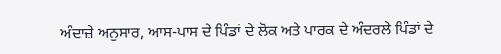ਅੰਦਾਜ਼ੇ ਅਨੁਸਾਰ, ਆਸ-ਪਾਸ ਦੇ ਪਿੰਡਾਂ ਦੇ ਲੋਕ ਅਤੇ ਪਾਰਕ ਦੇ ਅੰਦਰਲੇ ਪਿੰਡਾਂ ਦੇ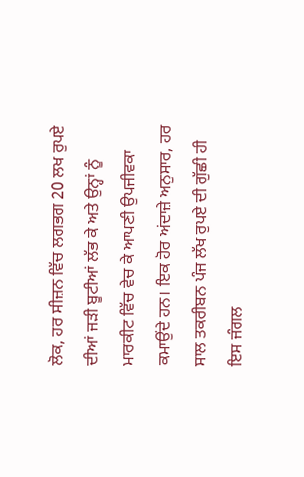ਲੋਕ, ਹਰ ਸੀਜ਼ਨ ਵਿੱਚ ਲਗਭਗ 20 ਲਖ ਰੁਪਏ ਦੀਆਂ ਜੜੀ ਬੂਟੀਆਂ ਲੱਭ ਕੇ ਅਤੇ ਉਨ੍ਹਾਂ ਨੂੰ ਮਾਰਕੀਟ ਵਿੱਚ ਵੇਚ ਕੇ ਆਪਣੀ ਉਪਜੀਵਕਾ ਕਮਾਉਂਦੇ ਹਨ। ਇਕ ਹੋਰ ਅਂਦਾਜ਼ੇ ਅਨੁਸਾਰ, ਹਰ ਸਾਲ ਤਕਰੀਬਨ ਪੰਜ ਲੱਖ ਰੁਪਏ ਦੀ ਗੁੱਛੀ ਹੀ ਇਸ ਜੰਗਲ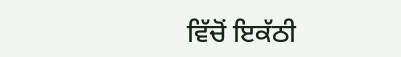ਵਿੱਚੋਂ ਇਕੱਠੀ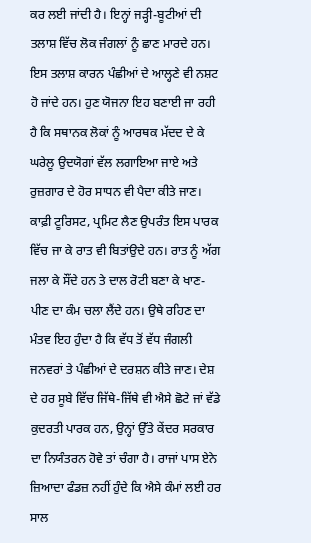ਕਰ ਲਈ ਜਾਂਦੀ ਹੈ। ਇਨ੍ਹਾਂ ਜੜ੍ਹੀ-ਬੂਟੀਆਂ ਦੀ ਤਲਾਸ਼ ਵਿੱਚ ਲੋਕ ਜੰਗਲਾਂ ਨੂੰ ਛਾਣ ਮਾਰਦੇ ਹਨ। ਇਸ ਤਲਾਸ਼ ਕਾਰਨ ਪੰਛੀਆਂ ਦੇ ਆਲ੍ਹਣੇ ਵੀ ਨਸ਼ਟ ਹੋ ਜਾਂਦੇ ਹਨ। ਹੁਣ ਯੋਜਨਾ ਇਹ ਬਣਾਈ ਜਾ ਰਹੀ ਹੈ ਕਿ ਸਥਾਨਕ ਲੋਕਾਂ ਨੂੰ ਆਰਥਕ ਮੱਦਦ ਦੇ ਕੇ ਘਰੇਲੂ ਉਦਯੋਗਾਂ ਵੱਲ ਲਗਾਇਆ ਜਾਏ ਅਤੇ ਰੁਜ਼ਗਾਰ ਦੇ ਹੋਰ ਸਾਧਨ ਵੀ ਪੈਦਾ ਕੀਤੇ ਜਾਣ। ਕਾਫ਼ੀ ਟੂਰਿਸਟ, ਪ੍ਰਮਿਟ ਲੈਣ ਉਪਰੰਤ ਇਸ ਪਾਰਕ ਵਿੱਚ ਜਾ ਕੇ ਰਾਤ ਵੀ ਬਿਤਾਂਉਦੇ ਹਨ। ਰਾਤ ਨੂੰ ਅੱਗ ਜਲਾ ਕੇ ਸੌਂਦੇ ਹਨ ਤੇ ਦਾਲ ਰੋਟੀ ਬਣਾ ਕੇ ਖਾਣ-ਪੀਣ ਦਾ ਕੰਮ ਚਲਾ ਲੈਂਦੇ ਹਨ। ਉਥੇ ਰਹਿਣ ਦਾ ਮੰਤਵ ਇਹ ਹੁੰਦਾ ਹੈ ਕਿ ਵੱਧ ਤੋਂ ਵੱਧ ਜੰਗਲੀ ਜਨਵਰਾਂ ਤੇ ਪੰਛੀਆਂ ਦੇ ਦਰਸ਼ਨ ਕੀਤੇ ਜਾਣ। ਦੇਸ਼ ਦੇ ਹਰ ਸੂਬੇ ਵਿੱਚ ਜਿੱਥੇ-ਜਿੱਥੇ ਵੀ ਐਸੇ ਛੋਟੇ ਜਾਂ ਵੱਡੇ ਕੁਦਰਤੀ ਪਾਰਕ ਹਨ, ਉਨ੍ਹਾਂ ਉੱਤੇ ਕੇਂਦਰ ਸਰਕਾਰ ਦਾ ਨਿਯੰਤਰਨ ਹੋਵੇ ਤਾਂ ਚੰਗਾ ਹੈ। ਰਾਜਾਂ ਪਾਸ ਏਨੇ ਜ਼ਿਆਦਾ ਫੰਡਜ਼ ਨਹੀਂ ਹੁੰਦੇ ਕਿ ਐਸੇ ਕੰਮਾਂ ਲਈ ਹਰ ਸਾਲ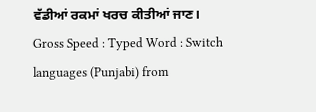ਵੱਡੀਆਂ ਰਕਮਾਂ ਖਰਚ ਕੀਤੀਆਂ ਜਾਣ।
Gross Speed : Typed Word : Switch languages (Punjabi) from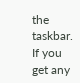the taskbar. If you get any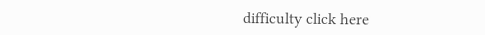difficulty click here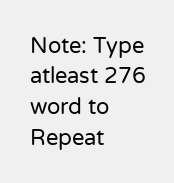Note: Type atleast 276 word to Repeat